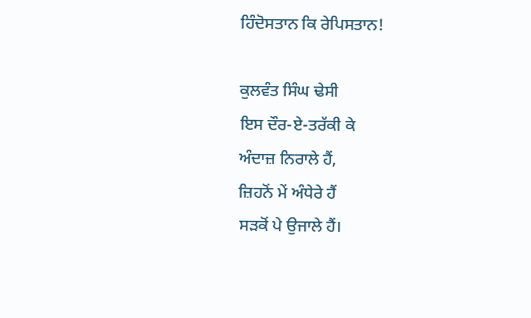ਹਿੰਦੋਸਤਾਨ ਕਿ ਰੇਪਿਸਤਾਨ!

ਕੁਲਵੰਤ ਸਿੰਘ ਢੇਸੀ
ਇਸ ਦੌਰ-ਏ-ਤਰੱਕੀ ਕੇ
ਅੰਦਾਜ਼ ਨਿਰਾਲੇ ਹੈਂ,
ਜ਼ਿਹਨੋਂ ਮੇਂ ਅੰਧੇਰੇ ਹੈਂ
ਸੜਕੋਂ ਪੇ ਉਜਾਲੇ ਹੈਂ।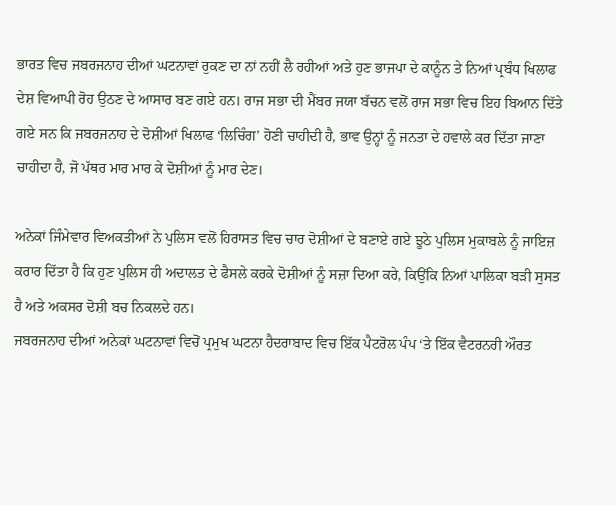ਭਾਰਤ ਵਿਚ ਜਬਰਜਨਾਹ ਦੀਆਂ ਘਟਨਾਵਾਂ ਰੁਕਣ ਦਾ ਨਾਂ ਨਹੀਂ ਲੈ ਰਹੀਆਂ ਅਤੇ ਹੁਣ ਭਾਜਪਾ ਦੇ ਕਾਨੂੰਨ ਤੇ ਨਿਆਂ ਪ੍ਰਬੰਧ ਖਿਲਾਫ ਦੇਸ਼ ਵਿਆਪੀ ਰੋਹ ਉਠਣ ਦੇ ਆਸਾਰ ਬਣ ਗਏ ਹਨ। ਰਾਜ ਸਭਾ ਦੀ ਮੈਂਬਰ ਜਯਾ ਬੱਚਨ ਵਲੋਂ ਰਾਜ ਸਭਾ ਵਿਚ ਇਹ ਬਿਆਨ ਦਿੱਤੇ ਗਏ ਸਨ ਕਿ ਜਬਰਜਨਾਹ ਦੇ ਦੋਸ਼ੀਆਂ ਖਿਲਾਫ ‘ਲਿਚਿੰਗ’ ਹੋਣੀ ਚਾਹੀਦੀ ਹੈ, ਭਾਵ ਉਨ੍ਹਾਂ ਨੂੰ ਜਨਤਾ ਦੇ ਹਵਾਲੇ ਕਰ ਦਿੱਤਾ ਜਾਣਾ ਚਾਹੀਦਾ ਹੈ, ਜੋ ਪੱਥਰ ਮਾਰ ਮਾਰ ਕੇ ਦੋਸ਼ੀਆਂ ਨੂੰ ਮਾਰ ਦੇਣ।

ਅਨੇਕਾਂ ਜਿੰਮੇਵਾਰ ਵਿਅਕਤੀਆਂ ਨੇ ਪੁਲਿਸ ਵਲੋਂ ਹਿਰਾਸਤ ਵਿਚ ਚਾਰ ਦੋਸ਼ੀਆਂ ਦੇ ਬਣਾਏ ਗਏ ਝੂਠੇ ਪੁਲਿਸ ਮੁਕਾਬਲੇ ਨੂੰ ਜਾਇਜ਼ ਕਰਾਰ ਦਿੱਤਾ ਹੈ ਕਿ ਹੁਣ ਪੁਲਿਸ ਹੀ ਅਦਾਲਤ ਦੇ ਫੈਸਲੇ ਕਰਕੇ ਦੋਸ਼ੀਆਂ ਨੂੰ ਸਜ਼ਾ ਦਿਆ ਕਰੇ, ਕਿਉਂਕਿ ਨਿਆਂ ਪਾਲਿਕਾ ਬੜੀ ਸੁਸਤ ਹੈ ਅਤੇ ਅਕਸਰ ਦੋਸ਼ੀ ਬਚ ਨਿਕਲਦੇ ਹਨ।
ਜਬਰਜਨਾਹ ਦੀਆਂ ਅਨੇਕਾਂ ਘਟਨਾਵਾਂ ਵਿਚੋਂ ਪ੍ਰਮੁਖ ਘਟਨਾ ਹੈਦਰਾਬਾਦ ਵਿਚ ਇੱਕ ਪੈਟਰੋਲ ਪੰਪ ‘ਤੇ ਇੱਕ ਵੈਟਰਨਰੀ ਔਰਤ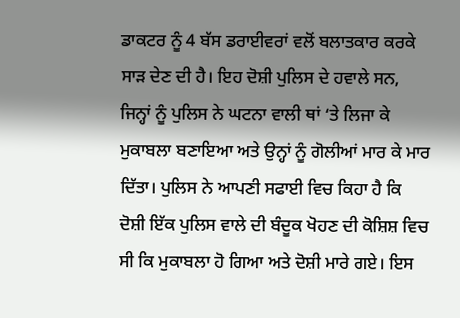ਡਾਕਟਰ ਨੂੰ 4 ਬੱਸ ਡਰਾਈਵਰਾਂ ਵਲੋਂ ਬਲਾਤਕਾਰ ਕਰਕੇ ਸਾੜ ਦੇਣ ਦੀ ਹੈ। ਇਹ ਦੋਸ਼ੀ ਪੁਲਿਸ ਦੇ ਹਵਾਲੇ ਸਨ, ਜਿਨ੍ਹਾਂ ਨੂੰ ਪੁਲਿਸ ਨੇ ਘਟਨਾ ਵਾਲੀ ਥਾਂ ‘ਤੇ ਲਿਜਾ ਕੇ ਮੁਕਾਬਲਾ ਬਣਾਇਆ ਅਤੇ ਉਨ੍ਹਾਂ ਨੂੰ ਗੋਲੀਆਂ ਮਾਰ ਕੇ ਮਾਰ ਦਿੱਤਾ। ਪੁਲਿਸ ਨੇ ਆਪਣੀ ਸਫਾਈ ਵਿਚ ਕਿਹਾ ਹੈ ਕਿ ਦੋਸ਼ੀ ਇੱਕ ਪੁਲਿਸ ਵਾਲੇ ਦੀ ਬੰਦੂਕ ਖੋਹਣ ਦੀ ਕੋਸ਼ਿਸ਼ ਵਿਚ ਸੀ ਕਿ ਮੁਕਾਬਲਾ ਹੋ ਗਿਆ ਅਤੇ ਦੋਸ਼ੀ ਮਾਰੇ ਗਏ। ਇਸ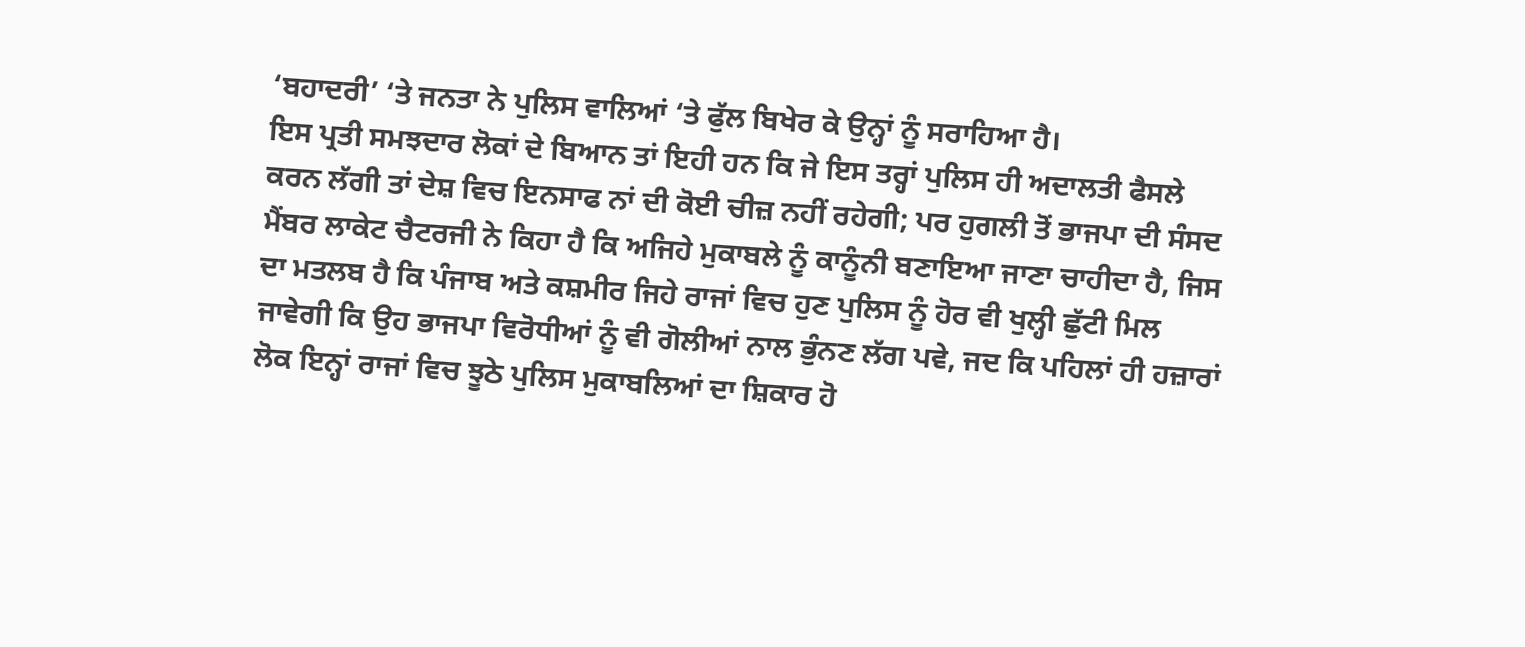‘ਬਹਾਦਰੀ’ ‘ਤੇ ਜਨਤਾ ਨੇ ਪੁਲਿਸ ਵਾਲਿਆਂ ‘ਤੇ ਫੁੱਲ ਬਿਖੇਰ ਕੇ ਉਨ੍ਹਾਂ ਨੂੰ ਸਰਾਹਿਆ ਹੈ।
ਇਸ ਪ੍ਰਤੀ ਸਮਝਦਾਰ ਲੋਕਾਂ ਦੇ ਬਿਆਨ ਤਾਂ ਇਹੀ ਹਨ ਕਿ ਜੇ ਇਸ ਤਰ੍ਹਾਂ ਪੁਲਿਸ ਹੀ ਅਦਾਲਤੀ ਫੈਸਲੇ ਕਰਨ ਲੱਗੀ ਤਾਂ ਦੇਸ਼ ਵਿਚ ਇਨਸਾਫ ਨਾਂ ਦੀ ਕੋਈ ਚੀਜ਼ ਨਹੀਂ ਰਹੇਗੀ; ਪਰ ਹੁਗਲੀ ਤੋਂ ਭਾਜਪਾ ਦੀ ਸੰਸਦ ਮੈਂਬਰ ਲਾਕੇਟ ਚੈਟਰਜੀ ਨੇ ਕਿਹਾ ਹੈ ਕਿ ਅਜਿਹੇ ਮੁਕਾਬਲੇ ਨੂੰ ਕਾਨੂੰਨੀ ਬਣਾਇਆ ਜਾਣਾ ਚਾਹੀਦਾ ਹੈ, ਜਿਸ ਦਾ ਮਤਲਬ ਹੈ ਕਿ ਪੰਜਾਬ ਅਤੇ ਕਸ਼ਮੀਰ ਜਿਹੇ ਰਾਜਾਂ ਵਿਚ ਹੁਣ ਪੁਲਿਸ ਨੂੰ ਹੋਰ ਵੀ ਖੁਲ੍ਹੀ ਛੁੱਟੀ ਮਿਲ ਜਾਵੇਗੀ ਕਿ ਉਹ ਭਾਜਪਾ ਵਿਰੋਧੀਆਂ ਨੂੰ ਵੀ ਗੋਲੀਆਂ ਨਾਲ ਭੁੰਨਣ ਲੱਗ ਪਵੇ, ਜਦ ਕਿ ਪਹਿਲਾਂ ਹੀ ਹਜ਼ਾਰਾਂ ਲੋਕ ਇਨ੍ਹਾਂ ਰਾਜਾਂ ਵਿਚ ਝੂਠੇ ਪੁਲਿਸ ਮੁਕਾਬਲਿਆਂ ਦਾ ਸ਼ਿਕਾਰ ਹੋ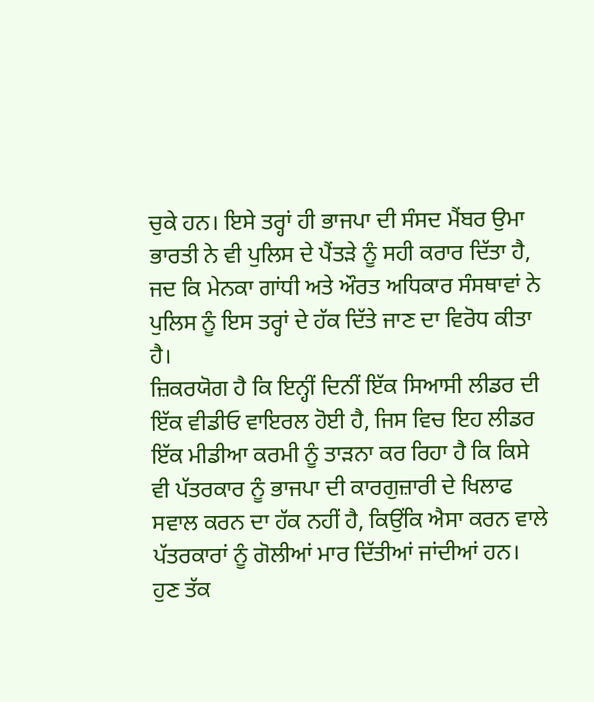ਚੁਕੇ ਹਨ। ਇਸੇ ਤਰ੍ਹਾਂ ਹੀ ਭਾਜਪਾ ਦੀ ਸੰਸਦ ਮੈਂਬਰ ਉਮਾ ਭਾਰਤੀ ਨੇ ਵੀ ਪੁਲਿਸ ਦੇ ਪੈਂਤੜੇ ਨੂੰ ਸਹੀ ਕਰਾਰ ਦਿੱਤਾ ਹੈ, ਜਦ ਕਿ ਮੇਨਕਾ ਗਾਂਧੀ ਅਤੇ ਔਰਤ ਅਧਿਕਾਰ ਸੰਸਥਾਵਾਂ ਨੇ ਪੁਲਿਸ ਨੂੰ ਇਸ ਤਰ੍ਹਾਂ ਦੇ ਹੱਕ ਦਿੱਤੇ ਜਾਣ ਦਾ ਵਿਰੋਧ ਕੀਤਾ ਹੈ।
ਜ਼ਿਕਰਯੋਗ ਹੈ ਕਿ ਇਨ੍ਹੀਂ ਦਿਨੀਂ ਇੱਕ ਸਿਆਸੀ ਲੀਡਰ ਦੀ ਇੱਕ ਵੀਡੀਓ ਵਾਇਰਲ ਹੋਈ ਹੈ, ਜਿਸ ਵਿਚ ਇਹ ਲੀਡਰ ਇੱਕ ਮੀਡੀਆ ਕਰਮੀ ਨੂੰ ਤਾੜਨਾ ਕਰ ਰਿਹਾ ਹੈ ਕਿ ਕਿਸੇ ਵੀ ਪੱਤਰਕਾਰ ਨੂੰ ਭਾਜਪਾ ਦੀ ਕਾਰਗੁਜ਼ਾਰੀ ਦੇ ਖਿਲਾਫ ਸਵਾਲ ਕਰਨ ਦਾ ਹੱਕ ਨਹੀਂ ਹੈ, ਕਿਉਂਕਿ ਐਸਾ ਕਰਨ ਵਾਲੇ ਪੱਤਰਕਾਰਾਂ ਨੂੰ ਗੋਲੀਆਂ ਮਾਰ ਦਿੱਤੀਆਂ ਜਾਂਦੀਆਂ ਹਨ। ਹੁਣ ਤੱਕ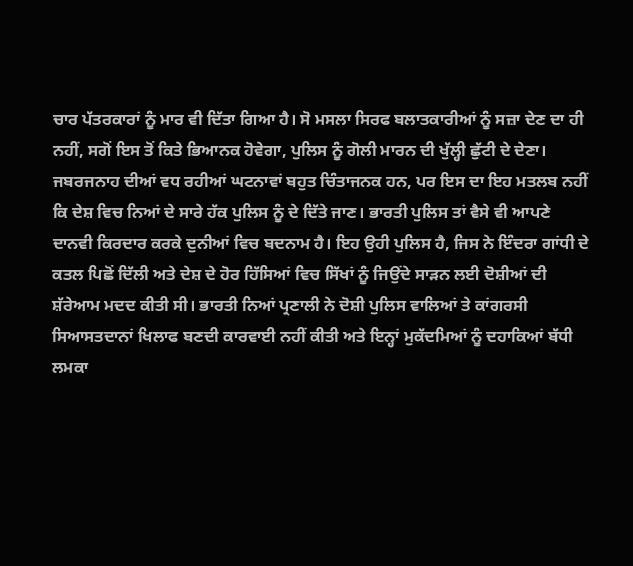ਚਾਰ ਪੱਤਰਕਾਰਾਂ ਨੂੰ ਮਾਰ ਵੀ ਦਿੱਤਾ ਗਿਆ ਹੈ। ਸੋ ਮਸਲਾ ਸਿਰਫ ਬਲਾਤਕਾਰੀਆਂ ਨੂੰ ਸਜ਼ਾ ਦੇਣ ਦਾ ਹੀ ਨਹੀਂ, ਸਗੋਂ ਇਸ ਤੋਂ ਕਿਤੇ ਭਿਆਨਕ ਹੋਵੇਗਾ, ਪੁਲਿਸ ਨੂੰ ਗੋਲੀ ਮਾਰਨ ਦੀ ਖੁੱਲ੍ਹੀ ਛੁੱਟੀ ਦੇ ਦੇਣਾ।
ਜਬਰਜਨਾਹ ਦੀਆਂ ਵਧ ਰਹੀਆਂ ਘਟਨਾਵਾਂ ਬਹੁਤ ਚਿੰਤਾਜਨਕ ਹਨ, ਪਰ ਇਸ ਦਾ ਇਹ ਮਤਲਬ ਨਹੀਂ ਕਿ ਦੇਸ਼ ਵਿਚ ਨਿਆਂ ਦੇ ਸਾਰੇ ਹੱਕ ਪੁਲਿਸ ਨੂੰ ਦੇ ਦਿੱਤੇ ਜਾਣ। ਭਾਰਤੀ ਪੁਲਿਸ ਤਾਂ ਵੈਸੇ ਵੀ ਆਪਣੇ ਦਾਨਵੀ ਕਿਰਦਾਰ ਕਰਕੇ ਦੁਨੀਆਂ ਵਿਚ ਬਦਨਾਮ ਹੈ। ਇਹ ਉਹੀ ਪੁਲਿਸ ਹੈ, ਜਿਸ ਨੇ ਇੰਦਰਾ ਗਾਂਧੀ ਦੇ ਕਤਲ ਪਿਛੋਂ ਦਿੱਲੀ ਅਤੇ ਦੇਸ਼ ਦੇ ਹੋਰ ਹਿੱਸਿਆਂ ਵਿਚ ਸਿੱਖਾਂ ਨੂੰ ਜਿਉਂਦੇ ਸਾੜਨ ਲਈ ਦੋਸ਼ੀਆਂ ਦੀ ਸ਼ੱਰੇਆਮ ਮਦਦ ਕੀਤੀ ਸੀ। ਭਾਰਤੀ ਨਿਆਂ ਪ੍ਰਣਾਲੀ ਨੇ ਦੋਸ਼ੀ ਪੁਲਿਸ ਵਾਲਿਆਂ ਤੇ ਕਾਂਗਰਸੀ ਸਿਆਸਤਦਾਨਾਂ ਖਿਲਾਫ ਬਣਦੀ ਕਾਰਵਾਈ ਨਹੀਂ ਕੀਤੀ ਅਤੇ ਇਨ੍ਹਾਂ ਮੁਕੱਦਮਿਆਂ ਨੂੰ ਦਹਾਕਿਆਂ ਬੱਧੀ ਲਮਕਾ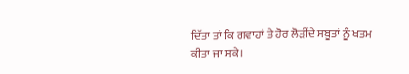ਦਿੱਤਾ ਤਾਂ ਕਿ ਗਵਾਹਾਂ ਤੇ ਹੋਰ ਲੋੜੀਂਦੇ ਸਬੂਤਾਂ ਨੂੰ ਖਤਮ ਕੀਤਾ ਜਾ ਸਕੇ।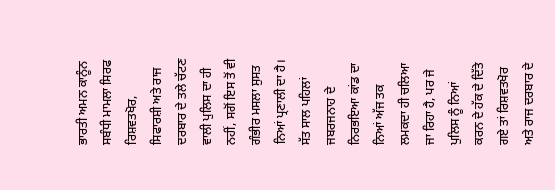ਭਾਰਤੀ ਅਮਨ ਕਾਨੂੰਨ ਸਬੰਧੀ ਮਾਮਲਾ ਸਿਰਫ ਰਿਸ਼ਵਤਖੋਰ, ਸਿਫਾਰਸ਼ੀ ਅਤੇ ਰਾਜ ਦਰਬਾਰ ਦੇ ਤਲੇ ਚੱਟਣ ਵਾਲੀ ਪੁਲਿਸ ਦਾ ਹੀ ਨਹੀਂ, ਸਗੋਂ ਇਸ ਤੋਂ ਵੀ ਗੰਭੀਰ ਮਸਲਾ ਸੁਸਤ ਨਿਆਂ ਪ੍ਰਣਾਲੀ ਦਾ ਹੈ। ਸੱਤ ਸਾਲ ਪਹਿਲਾਂ ਜਬਰਜਨਾਹ ਦੇ ਨਿਰਭਇਆ ਕਾਂਡ ਦਾ ਨਿਆਂ ਅੱਜ ਤਕ ਲਮਕਦਾ ਹੀ ਚਲਿਆ ਜਾ ਰਿਹਾ ਹੈ, ਪਰ ਜੇ ਪੁਲਿਸ ਨੂੰ ਨਿਆਂ ਕਰਨ ਦੇ ਹੱਕ ਦੇ ਦਿੱਤੇ ਗਏ ਤਾਂ ਰਿਸ਼ਵਤਖੋਰ ਅਤੇ ਰਾਜ ਦਰਬਾਰ ਦੇ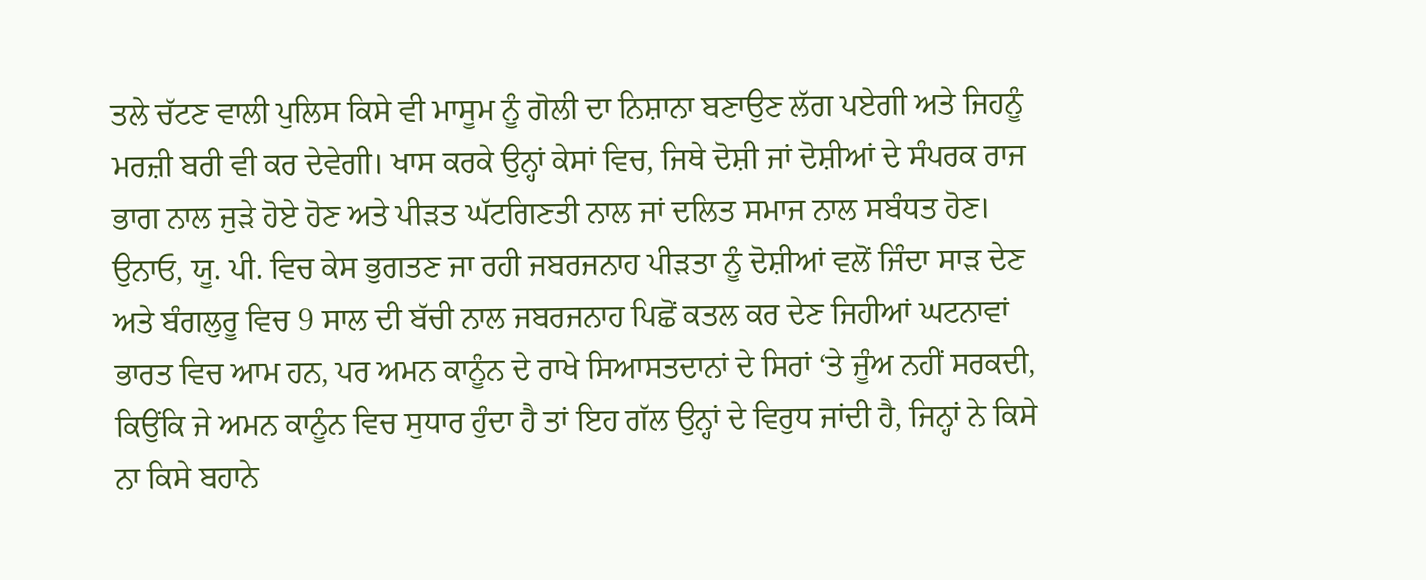ਤਲੇ ਚੱਟਣ ਵਾਲੀ ਪੁਲਿਸ ਕਿਸੇ ਵੀ ਮਾਸੂਮ ਨੂੰ ਗੋਲੀ ਦਾ ਨਿਸ਼ਾਨਾ ਬਣਾਉਣ ਲੱਗ ਪਏਗੀ ਅਤੇ ਜਿਹਨੂੰ ਮਰਜ਼ੀ ਬਰੀ ਵੀ ਕਰ ਦੇਵੇਗੀ। ਖਾਸ ਕਰਕੇ ਉਨ੍ਹਾਂ ਕੇਸਾਂ ਵਿਚ, ਜਿਥੇ ਦੋਸ਼ੀ ਜਾਂ ਦੋਸ਼ੀਆਂ ਦੇ ਸੰਪਰਕ ਰਾਜ ਭਾਗ ਨਾਲ ਜੁੜੇ ਹੋਏ ਹੋਣ ਅਤੇ ਪੀੜਤ ਘੱਟਗਿਣਤੀ ਨਾਲ ਜਾਂ ਦਲਿਤ ਸਮਾਜ ਨਾਲ ਸਬੰਧਤ ਹੋਣ।
ਉਨਾਓ, ਯੂ. ਪੀ. ਵਿਚ ਕੇਸ ਭੁਗਤਣ ਜਾ ਰਹੀ ਜਬਰਜਨਾਹ ਪੀੜਤਾ ਨੂੰ ਦੋਸ਼ੀਆਂ ਵਲੋਂ ਜਿੰਦਾ ਸਾੜ ਦੇਣ ਅਤੇ ਬੰਗਲੁਰੂ ਵਿਚ 9 ਸਾਲ ਦੀ ਬੱਚੀ ਨਾਲ ਜਬਰਜਨਾਹ ਪਿਛੋਂ ਕਤਲ ਕਰ ਦੇਣ ਜਿਹੀਆਂ ਘਟਨਾਵਾਂ ਭਾਰਤ ਵਿਚ ਆਮ ਹਨ, ਪਰ ਅਮਨ ਕਾਨੂੰਨ ਦੇ ਰਾਖੇ ਸਿਆਸਤਦਾਨਾਂ ਦੇ ਸਿਰਾਂ ‘ਤੇ ਜੂੰਅ ਨਹੀਂ ਸਰਕਦੀ, ਕਿਉਂਕਿ ਜੇ ਅਮਨ ਕਾਨੂੰਨ ਵਿਚ ਸੁਧਾਰ ਹੁੰਦਾ ਹੈ ਤਾਂ ਇਹ ਗੱਲ ਉਨ੍ਹਾਂ ਦੇ ਵਿਰੁਧ ਜਾਂਦੀ ਹੈ, ਜਿਨ੍ਹਾਂ ਨੇ ਕਿਸੇ ਨਾ ਕਿਸੇ ਬਹਾਨੇ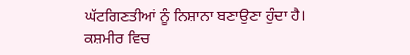ਘੱਟਗਿਣਤੀਆਂ ਨੂੰ ਨਿਸ਼ਾਨਾ ਬਣਾਉਣਾ ਹੁੰਦਾ ਹੈ। ਕਸ਼ਮੀਰ ਵਿਚ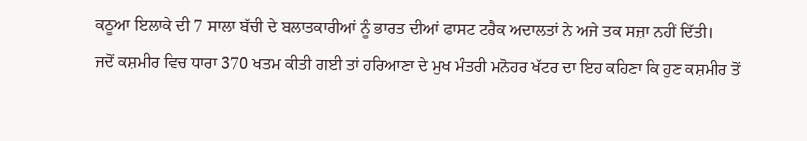ਕਠੂਆ ਇਲਾਕੇ ਦੀ 7 ਸਾਲਾ ਬੱਚੀ ਦੇ ਬਲਾਤਕਾਰੀਆਂ ਨੂੰ ਭਾਰਤ ਦੀਆਂ ਫਾਸਟ ਟਰੈਕ ਅਦਾਲਤਾਂ ਨੇ ਅਜੇ ਤਕ ਸਜ਼ਾ ਨਹੀਂ ਦਿੱਤੀ।
ਜਦੋਂ ਕਸ਼ਮੀਰ ਵਿਚ ਧਾਰਾ 370 ਖਤਮ ਕੀਤੀ ਗਈ ਤਾਂ ਹਰਿਆਣਾ ਦੇ ਮੁਖ ਮੰਤਰੀ ਮਨੋਹਰ ਖੱਟਰ ਦਾ ਇਹ ਕਹਿਣਾ ਕਿ ਹੁਣ ਕਸ਼ਮੀਰ ਤੋਂ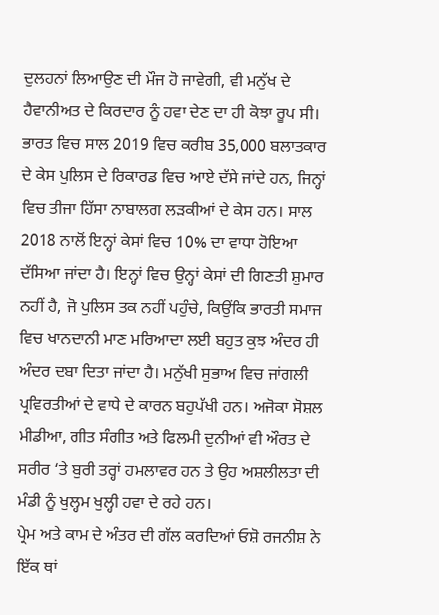ਦੁਲਹਨਾਂ ਲਿਆਉਣ ਦੀ ਮੌਜ ਹੋ ਜਾਵੇਗੀ, ਵੀ ਮਨੁੱਖ ਦੇ ਹੈਵਾਨੀਅਤ ਦੇ ਕਿਰਦਾਰ ਨੂੰ ਹਵਾ ਦੇਣ ਦਾ ਹੀ ਕੋਝਾ ਰੂਪ ਸੀ।
ਭਾਰਤ ਵਿਚ ਸਾਲ 2019 ਵਿਚ ਕਰੀਬ 35,000 ਬਲਾਤਕਾਰ ਦੇ ਕੇਸ ਪੁਲਿਸ ਦੇ ਰਿਕਾਰਡ ਵਿਚ ਆਏ ਦੱਸੇ ਜਾਂਦੇ ਹਨ, ਜਿਨ੍ਹਾਂ ਵਿਚ ਤੀਜਾ ਹਿੱਸਾ ਨਾਬਾਲਗ ਲੜਕੀਆਂ ਦੇ ਕੇਸ ਹਨ। ਸਾਲ 2018 ਨਾਲੋਂ ਇਨ੍ਹਾਂ ਕੇਸਾਂ ਵਿਚ 10% ਦਾ ਵਾਧਾ ਹੋਇਆ ਦੱਸਿਆ ਜਾਂਦਾ ਹੈ। ਇਨ੍ਹਾਂ ਵਿਚ ਉਨ੍ਹਾਂ ਕੇਸਾਂ ਦੀ ਗਿਣਤੀ ਸ਼ੁਮਾਰ ਨਹੀਂ ਹੈ, ਜੋ ਪੁਲਿਸ ਤਕ ਨਹੀਂ ਪਹੁੰਚੇ, ਕਿਉਂਕਿ ਭਾਰਤੀ ਸਮਾਜ ਵਿਚ ਖਾਨਦਾਨੀ ਮਾਣ ਮਰਿਆਦਾ ਲਈ ਬਹੁਤ ਕੁਝ ਅੰਦਰ ਹੀ ਅੰਦਰ ਦਬਾ ਦਿਤਾ ਜਾਂਦਾ ਹੈ। ਮਨੁੱਖੀ ਸੁਭਾਅ ਵਿਚ ਜਾਂਗਲੀ ਪ੍ਰਵਿਰਤੀਆਂ ਦੇ ਵਾਧੇ ਦੇ ਕਾਰਨ ਬਹੁਪੱਖੀ ਹਨ। ਅਜੋਕਾ ਸੋਸ਼ਲ ਮੀਡੀਆ, ਗੀਤ ਸੰਗੀਤ ਅਤੇ ਫਿਲਮੀ ਦੁਨੀਆਂ ਵੀ ਔਰਤ ਦੇ ਸਰੀਰ ‘ਤੇ ਬੁਰੀ ਤਰ੍ਹਾਂ ਹਮਲਾਵਰ ਹਨ ਤੇ ਉਹ ਅਸ਼ਲੀਲਤਾ ਦੀ ਮੰਡੀ ਨੂੰ ਖੁਲ੍ਹਮ ਖੁਲ੍ਹੀ ਹਵਾ ਦੇ ਰਹੇ ਹਨ।
ਪ੍ਰੇਮ ਅਤੇ ਕਾਮ ਦੇ ਅੰਤਰ ਦੀ ਗੱਲ ਕਰਦਿਆਂ ਓਸ਼ੋ ਰਜਨੀਸ਼ ਨੇ ਇੱਕ ਥਾਂ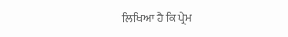ਲਿਖਿਆ ਹੈ ਕਿ ਪ੍ਰੇਮ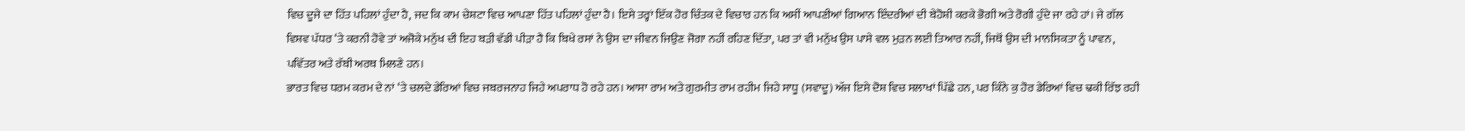ਵਿਚ ਦੂਜੇ ਦਾ ਹਿੱਤ ਪਹਿਲਾਂ ਹੁੰਦਾ ਹੈ, ਜਦ ਕਿ ਕਾਮ ਚੇਸ਼ਟਾ ਵਿਚ ਆਪਣਾ ਹਿੱਤ ਪਹਿਲਾਂ ਹੁੰਦਾ ਹੈ। ਇਸੇ ਤਰ੍ਹਾਂ ਇੱਕ ਹੋਰ ਚਿੰਤਕ ਦੇ ਵਿਚਾਰ ਹਨ ਕਿ ਅਸੀਂ ਆਪਣੀਆਂ ਗਿਆਨ ਇੰਦਰੀਆਂ ਦੀ ਬੇਹੋਸ਼ੀ ਕਰਕੇ ਭੋਗੀ ਅਤੇ ਰੋਗੀ ਹੁੰਦੇ ਜਾ ਰਹੇ ਹਾਂ। ਜੇ ਗੱਲ ਵਿਸ਼ਵ ਪੱਧਰ ‘ਤੇ ਕਰਨੀ ਹੋਵੇ ਤਾਂ ਅਜੋਕੇ ਮਨੁੱਖ ਦੀ ਇਹ ਬੜੀ ਵੱਡੀ ਪੀੜਾ ਹੈ ਕਿ ਬਿਖੇ ਰਸਾਂ ਨੇ ਉਸ ਦਾ ਜੀਵਨ ਜਿਉਣ ਜੋਗਾ ਨਹੀਂ ਰਹਿਣ ਦਿੱਤਾ, ਪਰ ਤਾਂ ਵੀ ਮਨੁੱਖ ਉਸ ਪਾਸੇ ਵਲ ਮੁੜਨ ਲਈ ਤਿਆਰ ਨਹੀਂ, ਜਿਥੋਂ ਉਸ ਦੀ ਮਾਨਸਿਕਤਾ ਨੂੰ ਪਾਵਨ, ਪਵਿੱਤਰ ਅਤੇ ਰੱਬੀ ਅਰਥ ਮਿਲਣੇ ਹਨ।
ਭਾਰਤ ਵਿਚ ਧਰਮ ਕਰਮ ਦੇ ਨਾਂ ‘ਤੇ ਚਲਦੇ ਡੇਰਿਆਂ ਵਿਚ ਜਬਰਜਨਾਹ ਜਿਹੇ ਅਪਰਾਧ ਹੋ ਰਹੇ ਹਨ। ਆਸਾ ਰਾਮ ਅਤੇ ਗੁਰਮੀਤ ਰਾਮ ਰਹੀਮ ਜਿਹੇ ਸਾਧੂ (ਸਵਾਦੂ) ਅੱਜ ਇਸੇ ਦੋਸ਼ ਵਿਚ ਸਲਾਖਾਂ ਪਿੱਛੇ ਹਨ, ਪਰ ਕਿੰਨੇ ਕੁ ਹੋਰ ਡੇਰਿਆਂ ਵਿਚ ਢਕੀ ਰਿੱਝ ਰਹੀ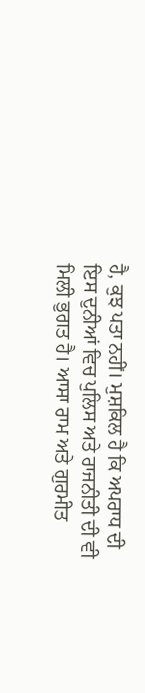ਹੈ, ਕੁਝ ਪਤਾ ਨਹੀਂ। ਮੁਸ਼ਕਿਲ ਹੈ ਕਿ ਅਪਰਾਧ ਦੀ ਇਸ ਦੁਨੀਆਂ ਵਿਚ ਪੁਲਿਸ ਅਤੇ ਰਾਜਨੀਤੀ ਦੀ ਵੀ ਮਿਲੀ ਭੁਗਤ ਹੈ। ਆਸਾ ਰਾਮ ਅਤੇ ਗੁਰਮੀਤ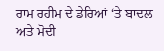ਰਾਮ ਰਹੀਮ ਦੇ ਡੇਰਿਆਂ ‘ਤੇ ਬਾਦਲ ਅਤੇ ਮੋਦੀ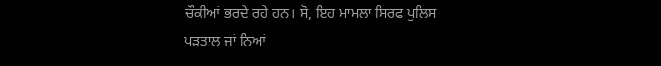ਚੌਕੀਆਂ ਭਰਦੇ ਰਹੇ ਹਨ। ਸੋ, ਇਹ ਮਾਮਲਾ ਸਿਰਫ ਪੁਲਿਸ ਪੜਤਾਲ ਜਾਂ ਨਿਆਂ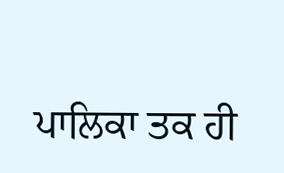ਪਾਲਿਕਾ ਤਕ ਹੀ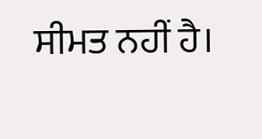ਸੀਮਤ ਨਹੀਂ ਹੈ।